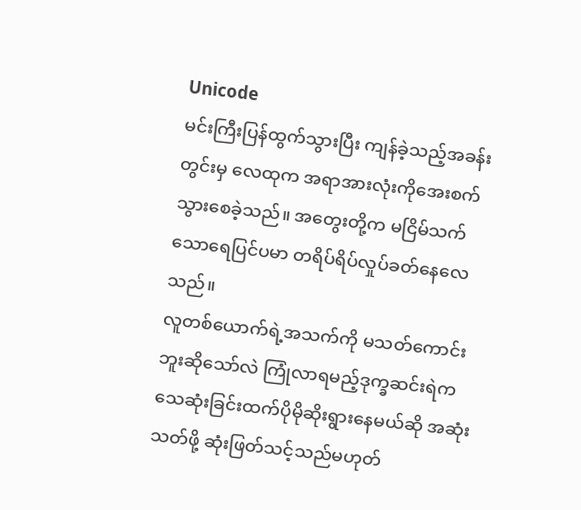Unicode
မင်းကြီးပြန်ထွက်သွားပြီး ကျန်ခဲ့သည့်အခန်းတွင်းမှ လေထုက အရာအားလုံးကိုအေးစက်သွားစေခဲ့သည်။ အတွေးတို့က မငြိမ်သက်သောရေပြင်ပမာ တရိပ်ရိပ်လှုပ်ခတ်နေလေသည်။
လူတစ်ယောက်ရဲ့အသက်ကို မသတ်ကောင်းဘူးဆိုသော်လဲ ကြုံလာရမည့်ဒုက္ခဆင်းရဲက သေဆုံးခြင်းထက်ပိုမိုဆိုးရွားနေမယ်ဆို အဆုံး သတ်ဖို့ ဆုံးဖြတ်သင့်သည်မဟုတ်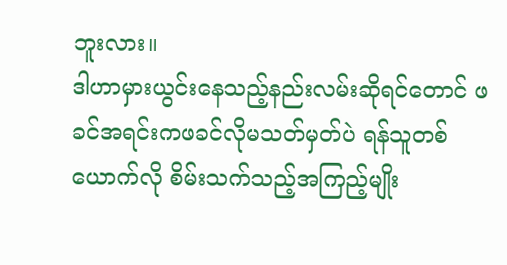ဘူးလား။
ဒါဟာမှားယွင်းနေသည့်နည်းလမ်းဆိုရင်တောင် ဖခင်အရင်းကဖခင်လိုမသတ်မှတ်ပဲ ရန်သူတစ်ယောက်လို စိမ်းသက်သည့်အကြည့်မျိုး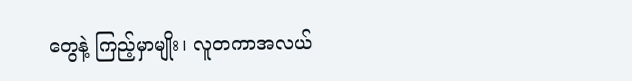တွေနဲ့ ကြည့်မှာမျိုး၊ လူတကာအလယ်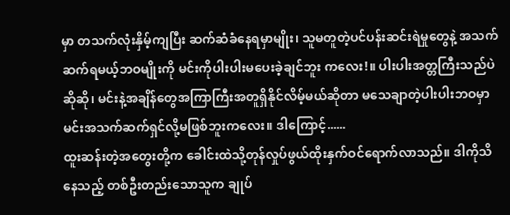မှာ တသက်လုံးနှိမ့်ကျပြီး ဆက်ဆံခံနေရမှာမျိုး၊ သူမတူတဲ့ပင်ပန်းဆင်းရဲမှုတွေနဲ့ အသက်ဆက်ရမယ့်ဘဝမျိုးကို မင်းကိုပါးပါးမပေးခဲ့ချင်ဘူး ကလေး!။ ပါးပါးအတ္တကြီးသည်ပဲ ဆိုဆို၊ မင်းနဲ့အချိန်တွေအကြာကြီးအတူရှိနိုင်လိမ့်မယ်ဆိုတာ မသေချာတဲ့ပါးပါးဘဝမှာ မင်းအသက်ဆက်ရှင်လို့မဖြစ်ဘူးကလေး။ ဒါကြောင့်......
ထူးဆန်းတဲ့အတွေးတို့က ခေါင်းထဲသို့တုန်လှုပ်ဖွယ်ထိုးနှက်ဝင်ရောက်လာသည်။ ဒါကိုသိနေသည့် တစ်ဦးတည်းသောသူက ချုပ်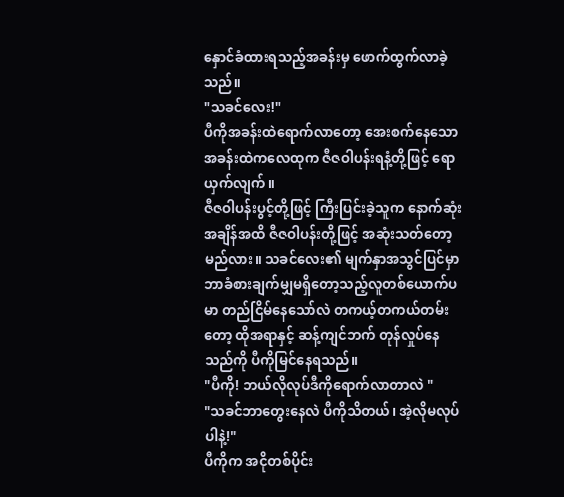နှောင်ခံထားရသည့်အခန်းမှ ဖောက်ထွက်လာခဲ့သည်။
"သခင်လေး!"
ပီကိုအခန်းထဲရောက်လာတော့ အေးစက်နေသောအခန်းထဲကလေထုက ဇီဇဝါပန်းရနံ့တို့ဖြင့် ရောယှက်လျက်။
ဇီဇဝါပန်းပွင့်တို့ဖြင့် ကြီးပြင်းခဲ့သူက နောက်ဆုံးအချိန်အထိ ဇီဇဝါပန်းတို့ဖြင့် အဆုံးသတ်တော့မည်လား။ သခင်လေး၏ မျက်နှာအသွင်ပြင်မှာ ဘာခံစားချက်မျှမရှိတော့သည့်လူတစ်ယောက်ပမာ တည်ငြိမ်နေသော်လဲ တကယ့်တကယ်တမ်းတော့ ထိုအရာနှင့် ဆန့်ကျင်ဘက် တုန်လှုပ်နေသည်ကို ပီကိုမြင်နေရသည်။
"ပီကို! ဘယ်လိုလုပ်ဒီကိုရောက်လာတာလဲ "
"သခင်ဘာတွေးနေလဲ ပီကိုသိတယ်၊ အဲ့လိုမလုပ်ပါနဲ့!"
ပီကိုက အငိုတစ်ပိုင်း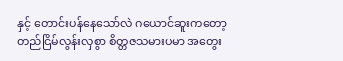နှင့် တောင်းပန်နေသော်လဲ ဂယောင်ဆူးကတော့ တည်ငြိမ်လွန်းလှစွာ စိတ္တဇသမားပမာ အတွေး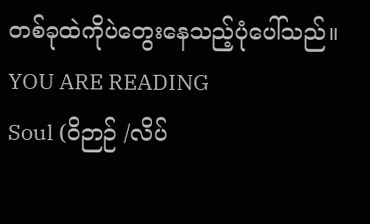တစ်ခုထဲကိုပဲတွေးနေသည့်ပုံပေါ်သည်။
YOU ARE READING
Soul (ဝိဉာဉ် /လိပ်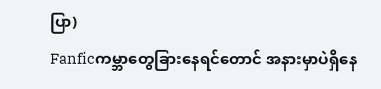ပြာ)
Fanficကမ္ဘာတွေခြားနေရင်တောင် အနားမှာပဲရှိနေ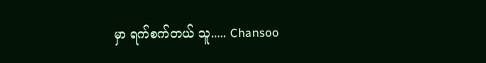မှာ ရက်စက်တယ် သူ..... Chansoo